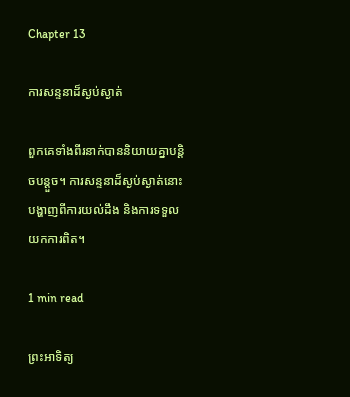Chapter 13

ការសន្ទនាដ៏ស្ងប់ស្ងាត់

ពួកគេទាំងពីរនាក់បាននិយាយគ្នាបន្តិចបន្តួច។ ការសន្ទនាដ៏ស្ងប់ស្ងាត់នោះ បង្ហាញពីការយល់ដឹង និងការទទួលយកការពិត។

1 min read

ព្រះអាទិត្យ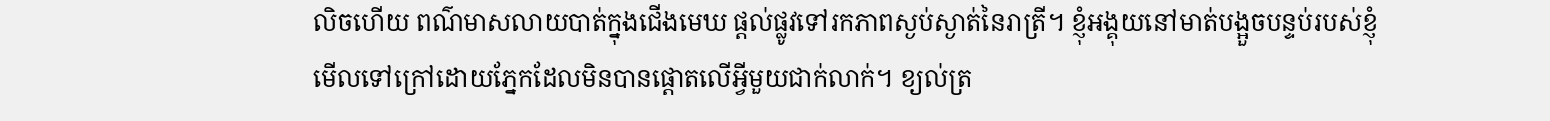លិចហើយ ពណ៌មាសលាយបាត់ក្នុងជើងមេឃ ផ្តល់ផ្លូវទៅរកភាពស្ងប់ស្ងាត់នៃរាត្រី។ ខ្ញុំអង្គុយនៅមាត់បង្អួចបន្ទប់របស់ខ្ញុំ មើលទៅក្រៅដោយភ្នែកដែលមិនបានផ្តោតលើអ្វីមួយជាក់លាក់។ ខ្យល់ត្រ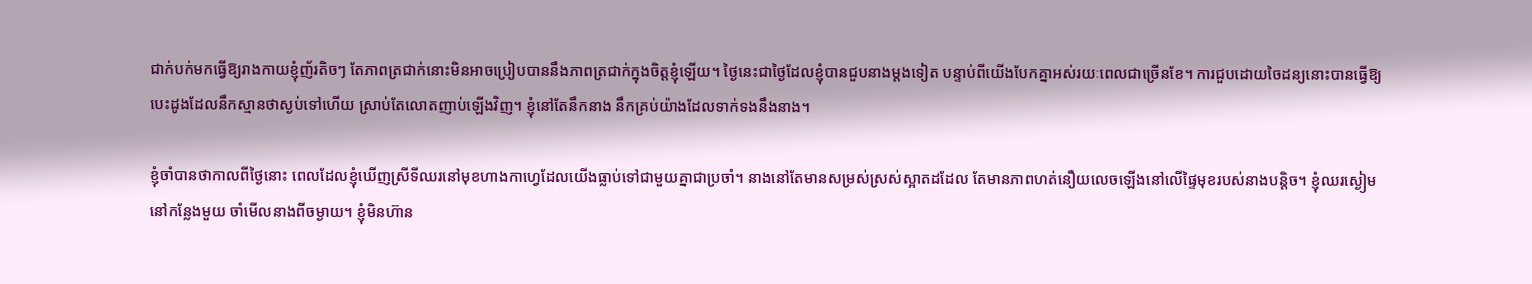ជាក់បក់មកធ្វើឱ្យរាងកាយខ្ញុំញ័រតិចៗ តែភាពត្រជាក់នោះមិនអាចប្រៀបបាននឹងភាពត្រជាក់ក្នុងចិត្តខ្ញុំឡើយ។ ថ្ងៃនេះជាថ្ងៃដែលខ្ញុំបានជួបនាងម្ដងទៀត បន្ទាប់ពីយើងបែកគ្នាអស់រយៈពេលជាច្រើនខែ។ ការជួបដោយចៃដន្យនោះបានធ្វើឱ្យបេះដូងដែលនឹកស្មានថាស្ងប់ទៅហើយ ស្រាប់តែលោតញាប់ឡើងវិញ។ ខ្ញុំនៅតែនឹកនាង នឹកគ្រប់យ៉ាងដែលទាក់ទងនឹងនាង។

ខ្ញុំចាំបានថាកាលពីថ្ងៃនោះ ពេលដែលខ្ញុំឃើញស្រីទីឈរនៅមុខហាងកាហ្វេដែលយើងធ្លាប់ទៅជាមួយគ្នាជាប្រចាំ។ នាងនៅតែមានសម្រស់ស្រស់ស្អាតដដែល តែមានភាពហត់នឿយលេចឡើងនៅលើផ្ទៃមុខរបស់នាងបន្តិច។ ខ្ញុំឈរស្ងៀមនៅកន្លែងមួយ ចាំមើលនាងពីចម្ងាយ។ ខ្ញុំមិនហ៊ាន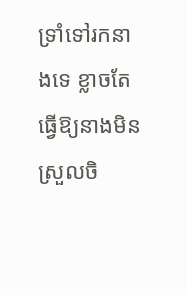ទ្រាំទៅរកនាងទេ ខ្លាចតែធ្វើឱ្យនាងមិនស្រួលចិ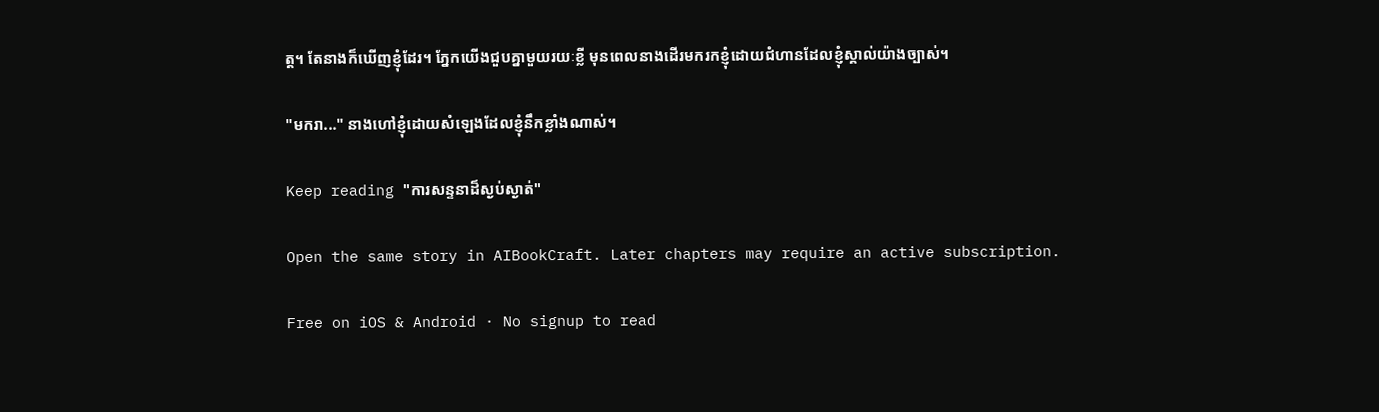ត្ត។ តែនាងក៏ឃើញខ្ញុំដែរ។ ភ្នែកយើងជួបគ្នាមួយរយៈខ្លី មុនពេលនាងដើរមករកខ្ញុំដោយជំហានដែលខ្ញុំស្គាល់យ៉ាងច្បាស់។

"មករា..." នាងហៅខ្ញុំដោយសំឡេងដែលខ្ញុំនឹកខ្លាំងណាស់។

Keep reading "ការសន្ទនាដ៏ស្ងប់ស្ងាត់"

Open the same story in AIBookCraft. Later chapters may require an active subscription.

Free on iOS & Android · No signup to read